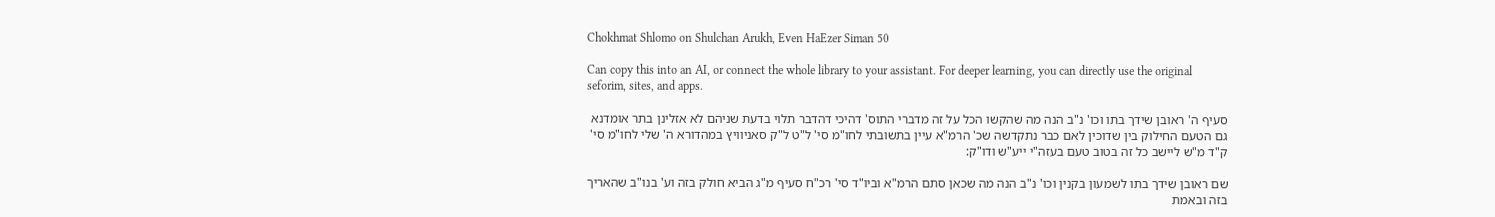Chokhmat Shlomo on Shulchan Arukh, Even HaEzer Siman 50

Can copy this into an AI, or connect the whole library to your assistant. For deeper learning, you can directly use the original seforim, sites, and apps.

סעיף ה' ראובן שידך בתו וכו' נ"ב הנה מה שהקשו הכל על זה מדברי התוס' דהיכי דהדבר תלוי בדעת שניהם לא אזלינן בתר אומדנא גם הטעם החילוק בין שדוכין לאם כבר נתקדשה שכ' הרמ"א עיין בתשובתי לחו"מ סי' ל"ט ל"ק סאניוויץ במהדורא ה' שלי לחו"מ סי' ק"ד מ"ש ליישב כל זה בטוב טעם בעזה"י ייע"ש ודו"ק:

שם ראובן שידך בתו לשמעון בקנין וכו' נ"ב הנה מה שכאן סתם הרמ"א וביו"ד סי' רכ"ח סעיף מ"ג הביא חולק בזה וע' בנו"ב שהאריך בזה ובאמת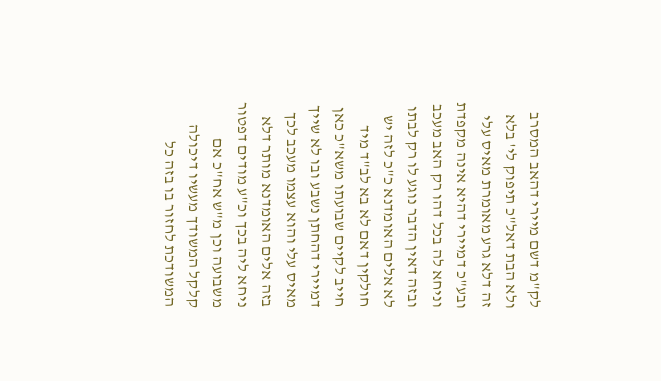לק"מ דשם מיירי דהאב המסרב ולא הבת דאל"כ תיפוק לי' בלא זה דלא גרע מאומרת מאיס עלי ובע"כ דמיירי דהיא אינה מקפדת וניחא לה בכל דהו רק האב מעכב ובזה דאין הדבר נוגע לו רק לבתו לא אלים האומדנא כ"כ לזה יש חולקין דאם לא בא לב"ד מיד חייב לקיים שבועתו משא"כ כאן דמיירי דהחתן נשבע ובו לא שייך מאיס עלי והוא עצמו מעכב לכך בזה אלים האומדנא מותר דלא ניחא ליה בכך וכ"ע מודים דפטור משבועה וכן מ"ש אח"כ אם קלקל המשודך מעשיו דיכולה המשודכת לחזור בו בזה כל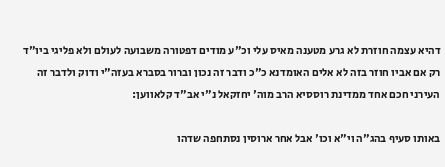דהיא עצמה חוזרת לא גרע מטענה מאיס עלי וכ"ע מודים דפטורה משבועה לעולם ולא פליגי ביו"ד רק אם אביו חוזר בזה לא אלים האומדנא כ"כ ודבר זה נכון וברור בסברא בעזה"י ודוק ולדבר זה העירני חכם אחד ממדינת רוססיא הרב מוה' יחזקאל נ"י אב"ד קלאווען:

באותו סעיף בהג"ה וי"א וכו' אבל אחר ארוסין נסתחפה שדהו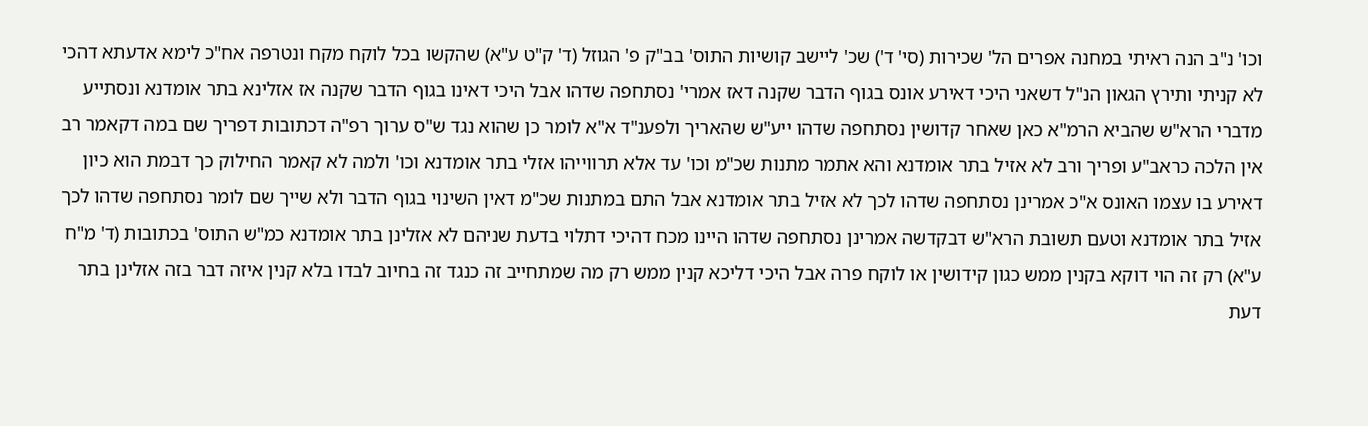וכו' נ"ב הנה ראיתי במחנה אפרים הל' שכירות (סי' ד') שכ' ליישב קושיות התוס' בב"ק פ' הגוזל (ד' ק"ט ע"א) שהקשו בכל לוקח מקח ונטרפה אח"כ לימא אדעתא דהכי לא קניתי ותירץ הגאון הנ"ל דשאני היכי דאירע אונס בגוף הדבר שקנה דאז אמרי' נסתחפה שדהו אבל היכי דאינו בגוף הדבר שקנה אז אזלינא בתר אומדנא ונסתייע מדברי הרא"ש שהביא הרמ"א כאן שאחר קדושין נסתחפה שדהו ייע"ש שהאריך ולפענ"ד א"א לומר כן שהוא נגד ש"ס ערוך רפ"ה דכתובות דפריך שם במה דקאמר רב אין הלכה כראב"ע ופריך ורב לא אזיל בתר אומדנא והא אתמר מתנות שכ"מ וכו' עד אלא תרווייהו אזלי בתר אומדנא וכו' ולמה לא קאמר החילוק כך דבמת הוא כיון דאירע בו עצמו האונס א"כ אמרינן נסתחפה שדהו לכך לא אזיל בתר אומדנא אבל התם במתנות שכ"מ דאין השינוי בגוף הדבר ולא שייך שם לומר נסתחפה שדהו לכך אזיל בתר אומדנא וטעם תשובת הרא"ש דבקדשה אמרינן נסתחפה שדהו היינו מכח דהיכי דתלוי בדעת שניהם לא אזלינן בתר אומדנא כמ"ש התוס' בכתובות (ד' מ"ח ע"א) רק זה הוי דוקא בקנין ממש כגון קידושין או לוקח פרה אבל היכי דליכא קנין ממש רק מה שמתחייב זה כנגד זה בחיוב לבדו בלא קנין איזה דבר בזה אזלינן בתר דעת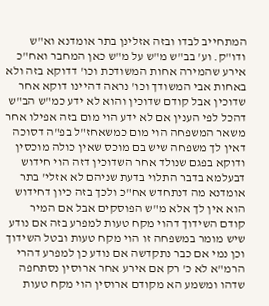המתחייב לבדו ובזה אזלינן בתר אומדנא וא"ש ודו"ק. וע' בב"ש מ"ש על מ"ש כאן המחבר ואח"כ אירע שהמירה אחות המשודכת וכו' דדוקא בזה ולא באחות אבי המשודך וכו' נראה דהיינו דוקא אחר שדוכין אבל קודם שדוכין והוא לא ידע כמ"ש הב"ש דהכל לפי הענין אם לא ידע הוי מום בזה אפילו אחר משאר המשפחה הוי מום כמשאחז"ל בפ"ה דסוכה דאין לך משפחה שיש בם מוכס שאין כולה מוכסין ודוקא בפגם שנולד אחר השדוכין דזה הוי חידוש דבעלמא בדבר התלוי בדעת שניהם לא אזלי' בתר אומדנא מה דנתחדש אח"כ ולכך בזה כיון דחידוש הוא אין לך אלא מ"ש הפוסקים אבל אם המיר קודם השידוך דהוי מקח טעות למפרע בזה אם נודע שיש מומר במשפחה זו הוי מקח טעות ובטל השידוך וכן נמי אם כבר נתקדשה אם נודע כן למפרע דהרי הרמ"א לא כ' רק אם אירע אחר ארוסין נסתחפה שדהו ומשמע הא מקודם ארוסין הוי מקח טעות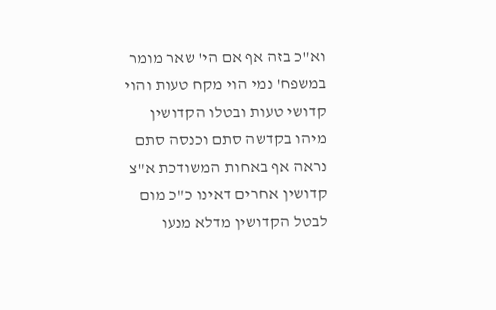וא"כ בזה אף אם הי' שאר מומר במשפח' נמי הוי מקח טעות והוי קדושי טעות ובטלו הקדושין מיהו בקדשה סתם וכנסה סתם נראה אף באחות המשודכת א"צ קדושין אחרים דאינו כ"כ מום לבטל הקדושין מדלא מנעו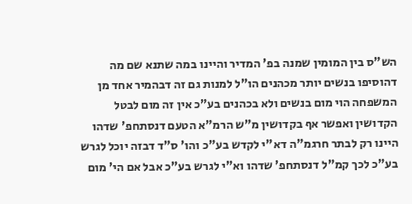הש"ס בין המומין שמנה בפ' המדיר והיינו במה שתנא שם מה דהוסיפו בנשים יותר מכהנים הו"ל למנות גם זה דבהמיר אחד מן המשפחה הוי מום בנשים ולא בכהנים בע"כ אין זה מום לבטל הקדושין ואפשר אף בקדושין מ"ש הרמ"א הטעם דנסתחפ' שדהו היינו רק לבתר חרגמ"ה דא"י לקדש בע"כ והו' ס"ד דבזה יוכל לגרש בע"כ לכך קמ"ל דנסתחפ' שדהו וא"י לגרש בע"כ אבל אם הי' מום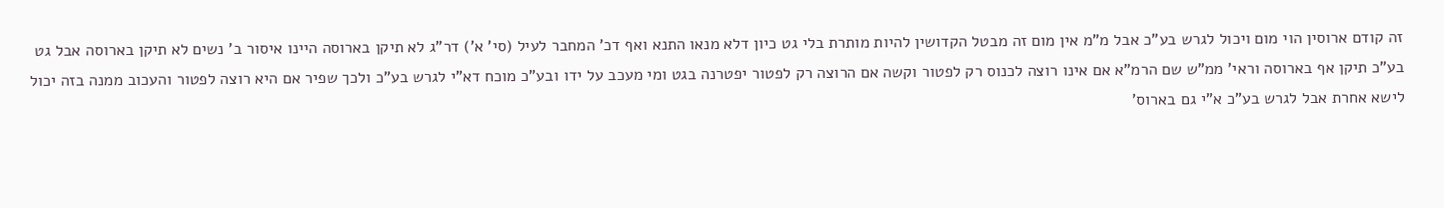זה קודם ארוסין הוי מום ויכול לגרש בע"כ אבל מ"מ אין מום זה מבטל הקדושין להיות מותרת בלי גט כיון דלא מנאו התנא ואף דכ' המחבר לעיל (סי' א') דר"ג לא תיקן בארוסה היינו איסור ב' נשים לא תיקן בארוסה אבל גט בע"כ תיקן אף בארוסה וראי' ממ"ש שם הרמ"א אם אינו רוצה לכנוס רק לפטור וקשה אם הרוצה רק לפטור יפטרנה בגט ומי מעכב על ידו ובע"כ מוכח דא"י לגרש בע"כ ולכך שפיר אם היא רוצה לפטור והעכוב ממנה בזה יכול לישא אחרת אבל לגרש בע"כ א"י גם בארוס'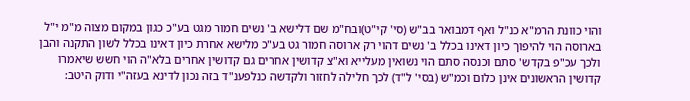והוי כוונת הרמ"א כנ"ל ואף דמבואר בב"ש (סי' קי"ט)ובח"מ שם דלישא ב' נשים חמור מגט בע"כ כגון במקום מצוה מ"מ י"ל בארוסה הוי להיפוך כיון דאינו בכלל ב' נשים דהוי רק ארוסה חמור גט בע"כ מלישא אחרת כיון דאינו בכלל לשון התקנה והבן ולכך עכ"פ בקדש' סתם וכנסה סתם הוי נשואין מעלייא וא"צ קדושין אחרים גם קדושין אחרים בלא"ה הוי חשש שיאמרו קדושין הראשונים אינן כלום וכמ"ש (בסי' ל"ד) לכך חלילה לחזור ולקדשה כנלפענ"ד בזה נכון לדינא בעזה"י ודוק היטב: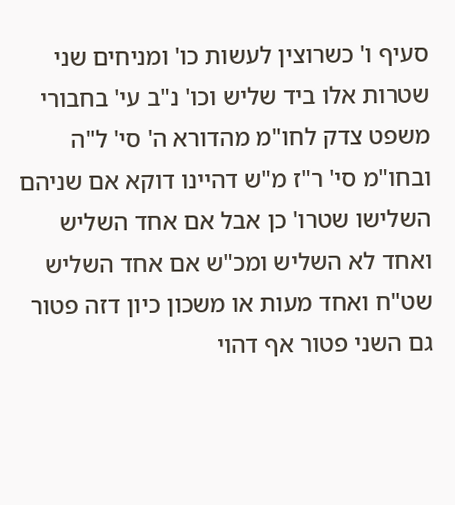סעיף ו' כשרוצין לעשות כו' ומניחים שני שטרות אלו ביד שליש וכו' נ"ב עי' בחבורי משפט צדק לחו"מ מהדורא ה' סי' ל"ה ובחו"מ סי' ר"ז מ"ש דהיינו דוקא אם שניהם השלישו שטרו' כן אבל אם אחד השליש ואחד לא השליש ומכ"ש אם אחד השליש שט"ח ואחד מעות או משכון כיון דזה פטור גם השני פטור אף דהוי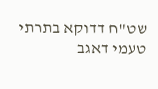שט"ח דדוקא בתרתי טעמי דאגב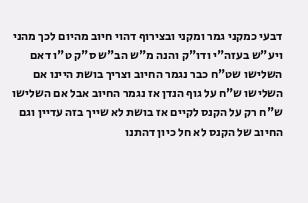דבעי כמקני גמר ומקני ובצירוף דהוי חיוב מהיום לכך מהני ויע"ש בעזה"י ודו"ק והנה מ"ש הב"ש ס"ק ט"ו דאם השלישו שט"ח כבר נגמר החיוב וצריך בושת היינו אם השלישו ש"ח על גוף הנדן אז נגמר החיוב אבל אם השלישו ש"ח רק על הקנס לקיים אז בושת לא שייך בזה עדיין וגם החיוב של הקנס לא חל כיון דהתנו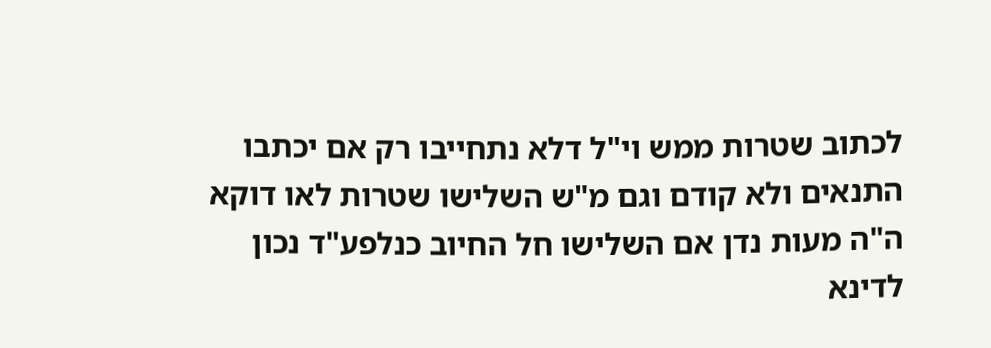לכתוב שטרות ממש וי"ל דלא נתחייבו רק אם יכתבו התנאים ולא קודם וגם מ"ש השלישו שטרות לאו דוקא ה"ה מעות נדן אם השלישו חל החיוב כנלפע"ד נכון לדינא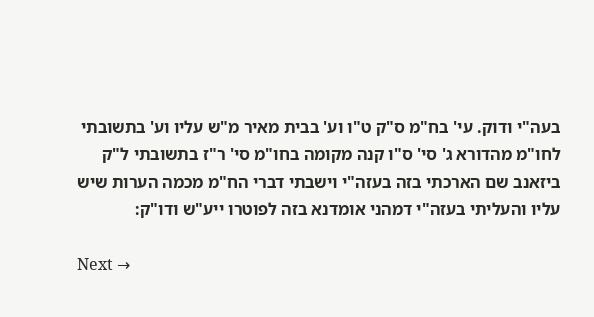בעה"י ודוק. עי' בח"מ ס"ק ט"ו וע' בבית מאיר מ"ש עליו וע' בתשובתי לחו"מ מהדורא ג' סי' ס"ו קנה מקומה בחו"מ סי' ר"ז בתשובתי ל"ק ביזאנב שם הארכתי בזה בעזה"י וישבתי דברי הח"מ מכמה הערות שיש עליו והעליתי בעזה"י דמהני אומדנא בזה לפוטרו ייע"ש ודו"ק:

Next →